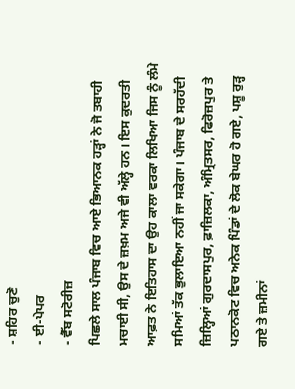- ਸ਼ਹਿਰ ਚੁਣੋ
- ਈ-ਪੇਪਰ
- ਵੈੱਬ ਸਟੋਰੀਜ਼
ਪਿਛਲੇ ਸਾਲ ਪੰਜਾਬ ਵਿਚ ਆਏ ਭਿਆਨਕ ਹੜ੍ਹਾਂ ਨੇ ਜੋ ਤਬਾਹੀ ਮਚਾਈ ਸੀ, ਉਸ ਦੇ ਜ਼ਖ਼ਮ ਅਜੇ ਵੀ ਅੱਲ੍ਹੇ ਹਨ। ਇਸ ਕੁਦਰਤੀ ਆਫ਼ਤ ਨੇ ਇਤਿਹਾਸ ਦਾ ਉਹ ਕਾਲਾ ਵਰਕਾ ਲਿਖਿਆ ਜਿਸ ਨੂੰ ਲੰਮੇ ਸਮਿਆਂ ਤੱਕ ਭੁਲਾਇਆ ਨਹੀਂ ਜਾ ਸਕੇਗਾ। ਪੰਜਾਬ ਦੇ ਸਰਹੱਦੀ ਜ਼ਿਲ੍ਹਿਆਂ ਗੁਰਦਾਸਪੁਰ, ਫ਼ਾਜ਼ਿਲਕਾ, ਅੰਮ੍ਰਿਤਸਰ, ਫਿਰੋਜ਼ਪੁਰ ਤੇ ਪਠਾਨਕੋਟ ਵਿਚ ਅਨੇਕ ਪਿੰਡਾਂ ਦੇ ਲੋਕ ਬੇਘਰ ਹੋ ਗਏ, ਪਸ਼ੂ ਰੁੜ੍ਹ ਗਏ ਤੇ ਜ਼ਮੀਨਾਂ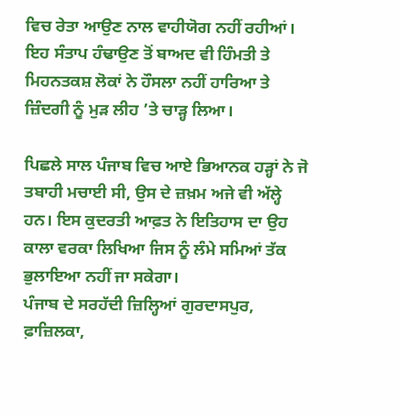ਵਿਚ ਰੇਤਾ ਆਉਣ ਨਾਲ ਵਾਹੀਯੋਗ ਨਹੀਂ ਰਹੀਆਂ। ਇਹ ਸੰਤਾਪ ਹੰਢਾਉਣ ਤੋਂ ਬਾਅਦ ਵੀ ਹਿੰਮਤੀ ਤੇ ਮਿਹਨਤਕਸ਼ ਲੋਕਾਂ ਨੇ ਹੌਸਲਾ ਨਹੀਂ ਹਾਰਿਆ ਤੇ ਜ਼ਿੰਦਗੀ ਨੂੰ ਮੁੜ ਲੀਹ ’ਤੇ ਚਾੜ੍ਹ ਲਿਆ।

ਪਿਛਲੇ ਸਾਲ ਪੰਜਾਬ ਵਿਚ ਆਏ ਭਿਆਨਕ ਹੜ੍ਹਾਂ ਨੇ ਜੋ ਤਬਾਹੀ ਮਚਾਈ ਸੀ, ਉਸ ਦੇ ਜ਼ਖ਼ਮ ਅਜੇ ਵੀ ਅੱਲ੍ਹੇ ਹਨ। ਇਸ ਕੁਦਰਤੀ ਆਫ਼ਤ ਨੇ ਇਤਿਹਾਸ ਦਾ ਉਹ ਕਾਲਾ ਵਰਕਾ ਲਿਖਿਆ ਜਿਸ ਨੂੰ ਲੰਮੇ ਸਮਿਆਂ ਤੱਕ ਭੁਲਾਇਆ ਨਹੀਂ ਜਾ ਸਕੇਗਾ।
ਪੰਜਾਬ ਦੇ ਸਰਹੱਦੀ ਜ਼ਿਲ੍ਹਿਆਂ ਗੁਰਦਾਸਪੁਰ, ਫ਼ਾਜ਼ਿਲਕਾ,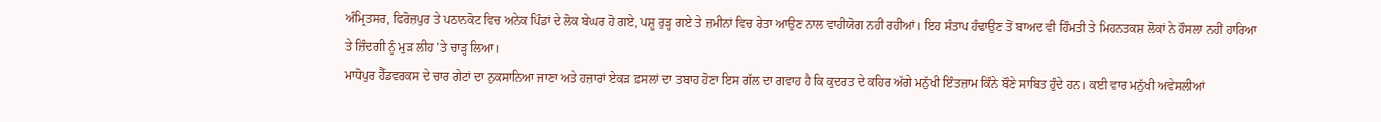ਅੰਮ੍ਰਿਤਸਰ, ਫਿਰੋਜ਼ਪੁਰ ਤੇ ਪਠਾਨਕੋਟ ਵਿਚ ਅਨੇਕ ਪਿੰਡਾਂ ਦੇ ਲੋਕ ਬੇਘਰ ਹੋ ਗਏ, ਪਸ਼ੂ ਰੁੜ੍ਹ ਗਏ ਤੇ ਜ਼ਮੀਨਾਂ ਵਿਚ ਰੇਤਾ ਆਉਣ ਨਾਲ ਵਾਹੀਯੋਗ ਨਹੀਂ ਰਹੀਆਂ। ਇਹ ਸੰਤਾਪ ਹੰਢਾਉਣ ਤੋਂ ਬਾਅਦ ਵੀ ਹਿੰਮਤੀ ਤੇ ਮਿਹਨਤਕਸ਼ ਲੋਕਾਂ ਨੇ ਹੌਸਲਾ ਨਹੀਂ ਹਾਰਿਆ ਤੇ ਜ਼ਿੰਦਗੀ ਨੂੰ ਮੁੜ ਲੀਹ ’ਤੇ ਚਾੜ੍ਹ ਲਿਆ।
ਮਾਧੋਪੁਰ ਹੈੱਡਵਰਕਸ ਦੇ ਚਾਰ ਗੇਟਾਂ ਦਾ ਨੁਕਸਾਨਿਆ ਜਾਣਾ ਅਤੇ ਹਜ਼ਾਰਾਂ ਏਕੜ ਫ਼ਸਲਾਂ ਦਾ ਤਬਾਹ ਹੋਣਾ ਇਸ ਗੱਲ ਦਾ ਗਵਾਹ ਹੈ ਕਿ ਕੁਦਰਤ ਦੇ ਕਹਿਰ ਅੱਗੇ ਮਨੁੱਖੀ ਇੰਤਜ਼ਾਮ ਕਿੰਨੇ ਬੌਣੇ ਸਾਬਿਤ ਹੁੰਦੇ ਹਨ। ਕਈ ਵਾਰ ਮਨੁੱਖੀ ਅਵੇਸਲੀਆਂ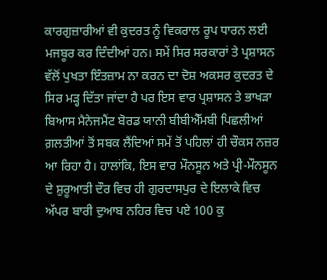ਕਾਰਗੁਜ਼ਾਰੀਆਂ ਵੀ ਕੁਦਰਤ ਨੂੰ ਵਿਕਰਾਲ ਰੂਪ ਧਾਰਨ ਲਈ ਮਜਬੂਰ ਕਰ ਦਿੰਦੀਆਂ ਹਨ। ਸਮੇਂ ਸਿਰ ਸਰਕਾਰਾਂ ਤੇ ਪ੍ਰਸ਼ਾਸਨ ਵੱਲੋਂ ਪੁਖਤਾ ਇੰਤਜ਼ਾਮ ਨਾ ਕਰਨ ਦਾ ਦੋਸ਼ ਅਕਸਰ ਕੁਦਰਤ ਦੇ ਸਿਰ ਮੜ੍ਹ ਦਿੱਤਾ ਜਾਂਦਾ ਹੈ ਪਰ ਇਸ ਵਾਰ ਪ੍ਰਸ਼ਾਸਨ ਤੇ ਭਾਖੜਾ ਬਿਆਸ ਮੈਨੇਜਮੈਂਟ ਬੋਰਡ ਯਾਨੀ ਬੀਬੀਐੱਮਬੀ ਪਿਛਲੀਆਂ ਗ਼ਲਤੀਆਂ ਤੋਂ ਸਬਕ ਲੈਂਦਿਆਂ ਸਮੇਂ ਤੋਂ ਪਹਿਲਾਂ ਹੀ ਚੌਕਸ ਨਜ਼ਰ ਆ ਰਿਹਾ ਹੈ। ਹਾਲਾਂਕਿ, ਇਸ ਵਾਰ ਮੌਨਸੂਨ ਅਤੇ ਪ੍ਰੀ-ਮੌਨਸੂਨ ਦੇ ਸ਼ੁਰੂਆਤੀ ਦੌਰ ਵਿਚ ਹੀ ਗੁਰਦਾਸਪੁਰ ਦੇ ਇਲਾਕੇ ਵਿਚ ਅੱਪਰ ਬਾਰੀ ਦੁਆਬ ਨਹਿਰ ਵਿਚ ਪਏ 100 ਕੁ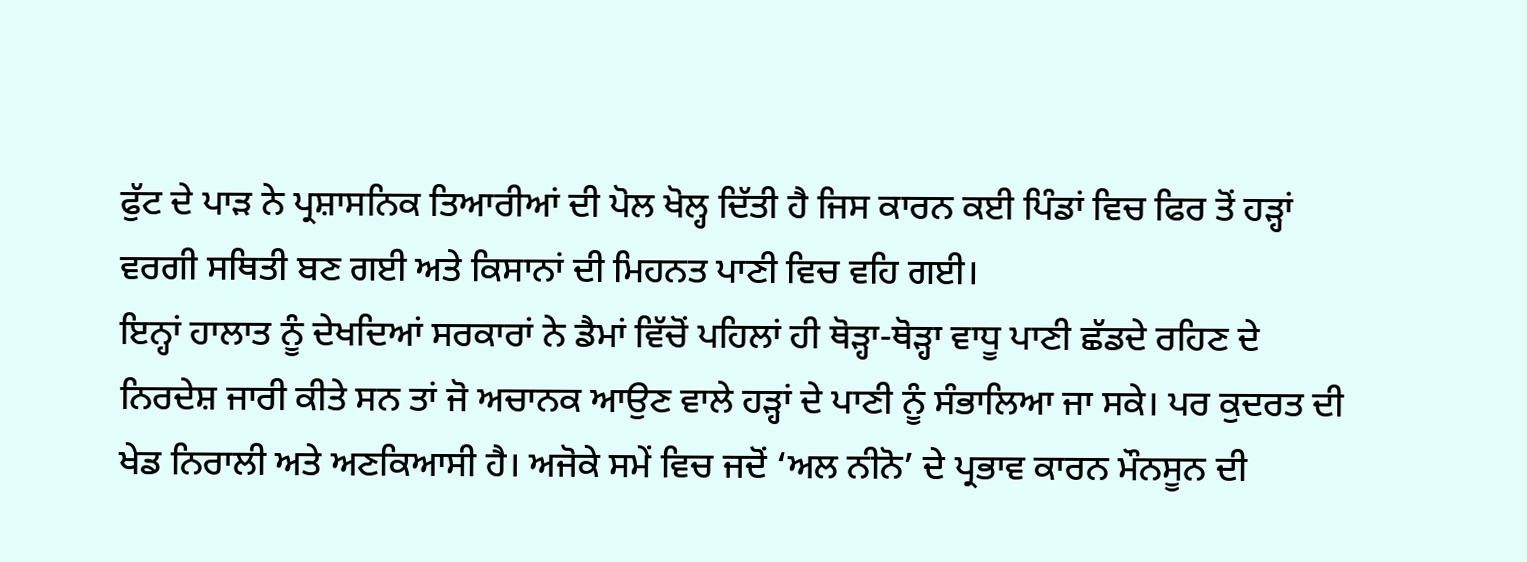ਫੁੱਟ ਦੇ ਪਾੜ ਨੇ ਪ੍ਰਸ਼ਾਸਨਿਕ ਤਿਆਰੀਆਂ ਦੀ ਪੋਲ ਖੋਲ੍ਹ ਦਿੱਤੀ ਹੈ ਜਿਸ ਕਾਰਨ ਕਈ ਪਿੰਡਾਂ ਵਿਚ ਫਿਰ ਤੋਂ ਹੜ੍ਹਾਂ ਵਰਗੀ ਸਥਿਤੀ ਬਣ ਗਈ ਅਤੇ ਕਿਸਾਨਾਂ ਦੀ ਮਿਹਨਤ ਪਾਣੀ ਵਿਚ ਵਹਿ ਗਈ।
ਇਨ੍ਹਾਂ ਹਾਲਾਤ ਨੂੰ ਦੇਖਦਿਆਂ ਸਰਕਾਰਾਂ ਨੇ ਡੈਮਾਂ ਵਿੱਚੋਂ ਪਹਿਲਾਂ ਹੀ ਥੋੜ੍ਹਾ-ਥੋੜ੍ਹਾ ਵਾਧੂ ਪਾਣੀ ਛੱਡਦੇ ਰਹਿਣ ਦੇ ਨਿਰਦੇਸ਼ ਜਾਰੀ ਕੀਤੇ ਸਨ ਤਾਂ ਜੋ ਅਚਾਨਕ ਆਉਣ ਵਾਲੇ ਹੜ੍ਹਾਂ ਦੇ ਪਾਣੀ ਨੂੰ ਸੰਭਾਲਿਆ ਜਾ ਸਕੇ। ਪਰ ਕੁਦਰਤ ਦੀ ਖੇਡ ਨਿਰਾਲੀ ਅਤੇ ਅਣਕਿਆਸੀ ਹੈ। ਅਜੋਕੇ ਸਮੇਂ ਵਿਚ ਜਦੋਂ ‘ਅਲ ਨੀਨੋ’ ਦੇ ਪ੍ਰਭਾਵ ਕਾਰਨ ਮੌਨਸੂਨ ਦੀ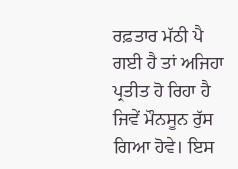ਰਫ਼ਤਾਰ ਮੱਠੀ ਪੈ ਗਈ ਹੈ ਤਾਂ ਅਜਿਹਾ ਪ੍ਰਤੀਤ ਹੋ ਰਿਹਾ ਹੈ ਜਿਵੇਂ ਮੌਨਸੂਨ ਰੁੱਸ ਗਿਆ ਹੋਵੇ। ਇਸ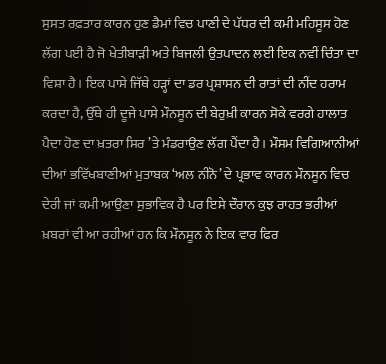ਸੁਸਤ ਰਫ਼ਤਾਰ ਕਾਰਨ ਹੁਣ ਡੈਮਾਂ ਵਿਚ ਪਾਣੀ ਦੇ ਪੱਧਰ ਦੀ ਕਮੀ ਮਹਿਸੂਸ ਹੋਣ ਲੱਗ ਪਈ ਹੈ ਜੋ ਖੇਤੀਬਾੜੀ ਅਤੇ ਬਿਜਲੀ ਉਤਪਾਦਨ ਲਈ ਇਕ ਨਵੀਂ ਚਿੰਤਾ ਦਾ ਵਿਸ਼ਾ ਹੈ। ਇਕ ਪਾਸੇ ਜਿੱਥੇ ਹੜ੍ਹਾਂ ਦਾ ਡਰ ਪ੍ਰਸ਼ਾਸਨ ਦੀ ਰਾਤਾਂ ਦੀ ਨੀਂਦ ਹਰਾਮ ਕਰਦਾ ਹੈ, ਉੱਥੇ ਹੀ ਦੂਜੇ ਪਾਸੇ ਮੌਨਸੂਨ ਦੀ ਬੇਰੁਖ਼ੀ ਕਾਰਨ ਸੋਕੇ ਵਰਗੇ ਹਾਲਾਤ ਪੈਦਾ ਹੋਣ ਦਾ ਖ਼ਤਰਾ ਸਿਰ ’ਤੇ ਮੰਡਰਾਉਣ ਲੱਗ ਪੈਂਦਾ ਹੈ। ਮੌਸਮ ਵਿਗਿਆਨੀਆਂ ਦੀਆਂ ਭਵਿੱਖਬਾਣੀਆਂ ਮੁਤਾਬਕ ‘ਅਲ ਨੀਨੋ’ ਦੇ ਪ੍ਰਭਾਵ ਕਾਰਨ ਮੌਨਸੂਨ ਵਿਚ ਦੇਰੀ ਜਾਂ ਕਮੀ ਆਉਣਾ ਸੁਭਾਵਿਕ ਹੈ ਪਰ ਇਸੇ ਦੌਰਾਨ ਕੁਝ ਰਾਹਤ ਭਰੀਆਂ ਖ਼ਬਰਾਂ ਵੀ ਆ ਰਹੀਆਂ ਹਨ ਕਿ ਮੌਨਸੂਨ ਨੇ ਇਕ ਵਾਰ ਫਿਰ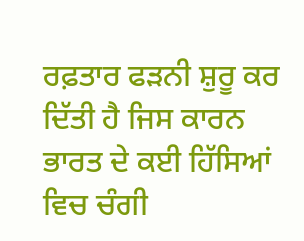ਰਫ਼ਤਾਰ ਫੜਨੀ ਸ਼ੁਰੂ ਕਰ ਦਿੱਤੀ ਹੈ ਜਿਸ ਕਾਰਨ ਭਾਰਤ ਦੇ ਕਈ ਹਿੱਸਿਆਂ ਵਿਚ ਚੰਗੀ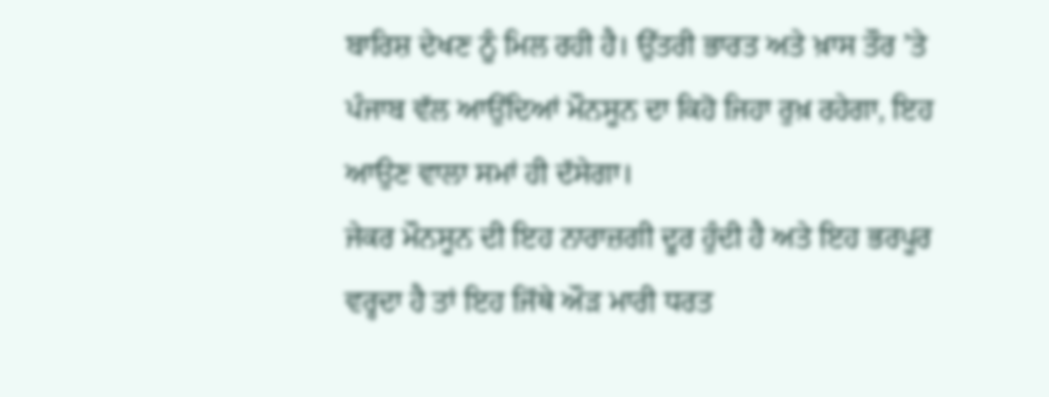ਬਾਰਿਸ਼ ਦੇਖਣ ਨੂੰ ਮਿਲ ਰਹੀ ਹੈ। ਉੱਤਰੀ ਭਾਰਤ ਅਤੇ ਖ਼ਾਸ ਤੌਰ ’ਤੇ ਪੰਜਾਬ ਵੱਲ ਆਉਂਦਿਆਂ ਮੌਨਸੂਨ ਦਾ ਕਿਹੋ ਜਿਹਾ ਰੁਖ਼ ਰਹੇਗਾ, ਇਹ ਆਉਣ ਵਾਲਾ ਸਮਾਂ ਹੀ ਦੱਸੇਗਾ।
ਜੇਕਰ ਮੌਨਸੂਨ ਦੀ ਇਹ ਨਾਰਾਜ਼ਗੀ ਦੂਰ ਹੁੰਦੀ ਹੈ ਅਤੇ ਇਹ ਭਰਪੂਰ ਵਰ੍ਹਦਾ ਹੈ ਤਾਂ ਇਹ ਜਿੱਥੇ ਔੜ ਮਾਰੀ ਧਰਤ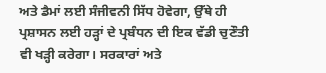ਅਤੇ ਡੈਮਾਂ ਲਈ ਸੰਜੀਵਨੀ ਸਿੱਧ ਹੋਵੇਗਾ, ਉੱਥੇ ਹੀ ਪ੍ਰਸ਼ਾਸਨ ਲਈ ਹੜ੍ਹਾਂ ਦੇ ਪ੍ਰਬੰਧਨ ਦੀ ਇਕ ਵੱਡੀ ਚੁਣੌਤੀ ਵੀ ਖੜ੍ਹੀ ਕਰੇਗਾ। ਸਰਕਾਰਾਂ ਅਤੇ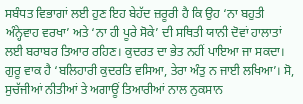ਸਬੰਧਤ ਵਿਭਾਗਾਂ ਲਈ ਹੁਣ ਇਹ ਬੇਹੱਦ ਜ਼ਰੂਰੀ ਹੈ ਕਿ ਉਹ ‘ਨਾ ਬਹੁਤੀ ਅੰਨ੍ਹੇਵਾਹ ਵਰਖਾ’ ਅਤੇ ‘ਨਾ ਹੀ ਪੂਰੇ ਸੋਕੇ’ ਦੀ ਸਥਿਤੀ ਯਾਨੀ ਦੋਵਾਂ ਹਾਲਾਤਾਂ ਲਈ ਬਰਾਬਰ ਤਿਆਰ ਰਹਿਣ। ਕੁਦਰਤ ਦਾ ਭੇਤ ਨਹੀਂ ਪਾਇਆ ਜਾ ਸਕਦਾ। ਗੁਰੂ ਵਾਕ ਹੈ ‘ਬਲਿਹਾਰੀ ਕੁਦਰਤਿ ਵਸਿਆ, ਤੇਰਾ ਅੰਤੁ ਨ ਜਾਈ ਲਖਿਆ’। ਸੋ, ਸੁਚੱਜੀਆਂ ਨੀਤੀਆਂ ਤੇ ਅਗਾਊਂ ਤਿਆਰੀਆਂ ਨਾਲ ਨੁਕਸਾਨ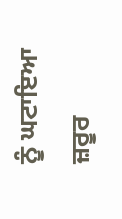ਨੂੰ ਘਟਾਇਆ ਜ਼ਰੂਰ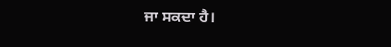ਜਾ ਸਕਦਾ ਹੈ।